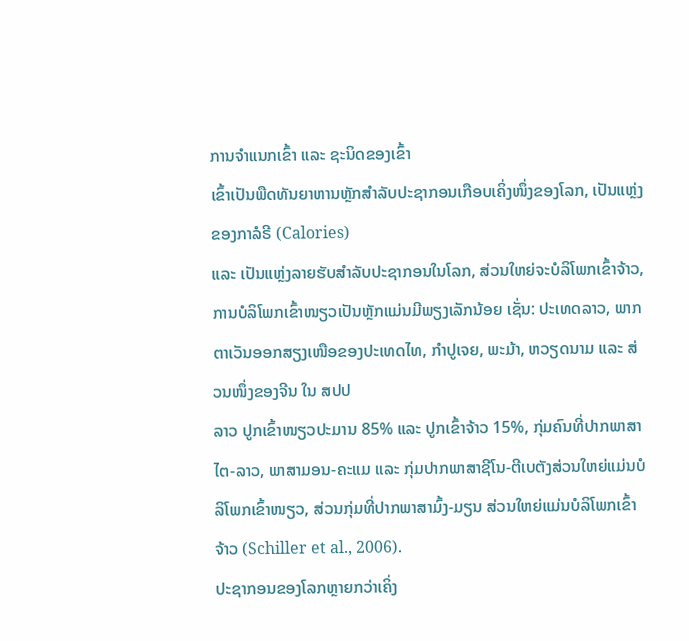ການຈຳແນກເຂົ້າ ແລະ ຊະນິດຂອງເຂົ້າ
ເຂົ້າເປັນພືດທັນຍາຫານຫຼັກສຳລັບປະຊາກອນເກືອບເຄິ່ງໜຶ່ງຂອງໂລກ, ເປັນແຫຼ່ງຂອງກາລໍຣີ (Calories)
ແລະ ເປັນແຫຼ່ງລາຍຮັບສຳລັບປະຊາກອນໃນໂລກ, ສ່ວນໃຫຍ່ຈະບໍລິໂພກເຂົ້າຈ້າວ, ການບໍລິໂພກເຂົ້າໜຽວເປັນຫຼັກແມ່ນມີພຽງເລັກນ້ອຍ ເຊັ່ນ: ປະເທດລາວ, ພາກຕາເວັນອອກສຽງເໜືອຂອງປະເທດໄທ, ກຳປູເຈຍ, ພະມ້າ, ຫວຽດນາມ ແລະ ສ່ວນໜຶ່ງຂອງຈີນ ໃນ ສປປ
ລາວ ປູກເຂົ້າໜຽວປະມານ 85% ແລະ ປູກເຂົ້າຈ້າວ 15%, ກຸ່ມຄົນທີ່ປາກພາສາໄຕ-ລາວ, ພາສາມອນ-ຄະແມ ແລະ ກຸ່ມປາກພາສາຊີໂນ-ຕີເບຕັງສ່ວນໃຫຍ່ແມ່ນບໍລິໂພກເຂົ້າໜຽວ, ສ່ວນກຸ່ມທີ່ປາກພາສາມົ້ງ-ມຽນ ສ່ວນໃຫຍ່ແມ່ນບໍລິໂພກເຂົ້າຈ້າວ (Schiller et al., 2006).
ປະຊາກອນຂອງໂລກຫຼາຍກວ່າເຄິ່ງ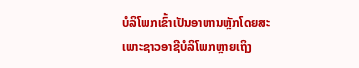ບໍລິໂພກເຂົ້າເປັນອາຫານຫຼັກໂດຍສະເພາະຊາວອາຊີບໍລິໂພກຫຼາຍເຖິງ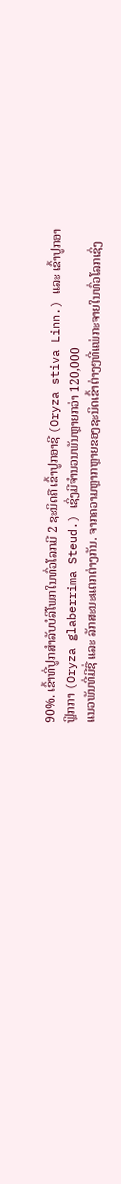90%. ເຂົ້າທີ່ປູກສຳລັບບໍລິໂພກໃນທົ່ວໂລກມີ 2 ຊະນິດຄື ເຂົ້າປູກອາຊີ (Oryza stiva Linn.) ແລະ ເຂົ້າປູກອາຟຼິກກາ (Oryza glaberrima Steud.) ເຊິ່ງມີຈຳນວນພັນຫຼາຍກວ່າ 120,000
ແນວພັນທີ່ມີຊື່ ແລະ ລັກສະນະແຕກຕ່າງກັນ. ຈາກຄວາມຫຼາກຫຼາຍຂອງຊະນິດເຂົ້າຕ່າງໆທີ່ແພ່ກະຈາຍໃນທົ່ວໂລກເຊິ່ງ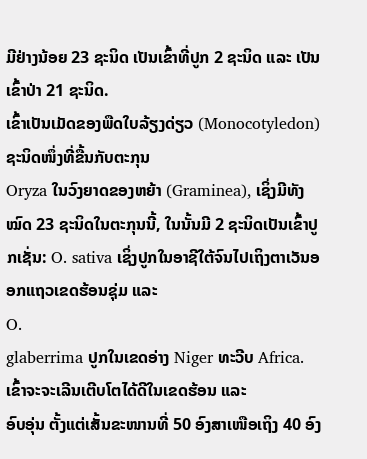ມີຢ່າງນ້ອຍ 23 ຊະນິດ ເປັນເຂົ້າທີ່ປູກ 2 ຊະນິດ ແລະ ເປັນເຂົ້າປ່າ 21 ຊະນິດ.
ເຂົ້າເປັນເມັດຂອງພືດໃບລ້ຽງດ່ຽວ (Monocotyledon) ຊະນິດໜຶ່ງທີ່ຂື້ນກັບຕະກຸນ
Oryza ໃນວົງຍາດຂອງຫຍ້າ (Graminea), ເຊິ່ງມີທັງໝົດ 23 ຊະນິດໃນຕະກຸນນີ້, ໃນນັ້ນມີ 2 ຊະນິດເປັນເຂົ້າປູກເຊັ່ນ: O. sativa ເຊິ່ງປູກໃນອາຊີໃຕ້ຈົນໄປເຖິງຕາເວັນອອກແຖວເຂດຮ້ອນຊຸ່ມ ແລະ
O.
glaberrima ປູກໃນເຂດອ່າງ Niger ທະວີບ Africa. ເຂົ້າຈະຈະເລີນເຕີບໂຕໄດ້ດີໃນເຂດຮ້ອນ ແລະ
ອົບອຸ່ນ ຕັ້ງແຕ່ເສັ້ນຂະໜານທີ່ 50 ອົງສາເໜືອເຖິງ 40 ອົງ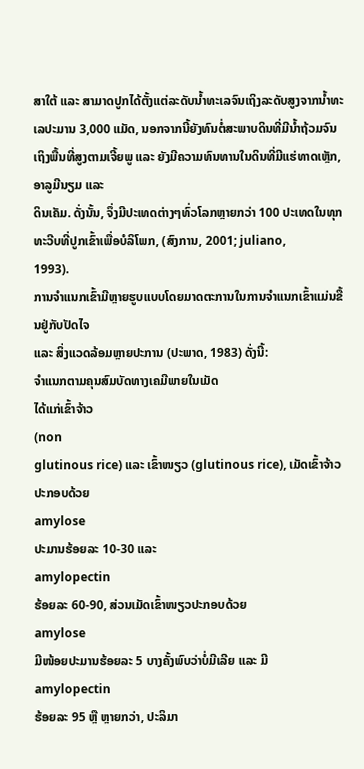ສາໃຕ້ ແລະ ສາມາດປູກໄດ້ຕັ້ງແຕ່ລະດັບນ້ຳທະເລຈົນເຖິງລະດັບສູງຈາກນ້ຳທະເລປະມານ 3,000 ແມັດ, ນອກຈາກນີ້ຍັງທົນຕໍ່ສະພາບດິນທີ່ມີນ້ຳຖ້ວມຈົນເຖິງພື້ນທີ່ສູງຕາມເຈີ້ຍພູ ແລະ ຍັງມີຄວາມທົນທານໃນດິນທີ່ມີແຮ່ທາດເຫຼັກ, ອາລູມີນຽມ ແລະ
ດິນເຄັມ. ດັ່ງນັ້ນ, ຈຶ່ງມີປະເທດຕ່າງໆທົ່ວໂລກຫຼາຍກວ່າ 100 ປະເທດໃນທຸກທະວີບທີ່ປູກເຂົ້າເພື່ອບໍລິໂພກ, (ສົງການ, 2001; juliano,
1993).
ການຈຳແນກເຂົ້າມີຫຼາຍຮູບແບບໂດຍມາດຕະການໃນການຈຳແນກເຂົ້າແມ່ນຂື້ນຢູ່ກັບປັດໄຈ
ແລະ ສິ່ງແວດລ້ອມຫຼາຍປະການ (ປະພາດ, 1983) ດັ່ງນີ້:
ຈຳແນກຕາມຄຸນສົມບັດທາງເຄມີພາຍໃນເມັດ
ໄດ້ແກ່ເຂົ້າຈ້າວ
(non
glutinous rice) ແລະ ເຂົ້າໜຽວ (glutinous rice), ເມັດເຂົ້າຈ້າວປະກອບດ້ວຍ
amylose
ປະມານຮ້ອຍລະ 10-30 ແລະ
amylopectin
ຮ້ອຍລະ 60-90, ສ່ວນເມັດເຂົ້າໜຽວປະກອບດ້ວຍ
amylose
ມີໜ້ອຍປະມານຮ້ອຍລະ 5 ບາງຄັ້ງພົບວ່າບໍ່ມີເລີຍ ແລະ ມີ amylopectin
ຮ້ອຍລະ 95 ຫຼື ຫຼາຍກວ່າ, ປະລິມາ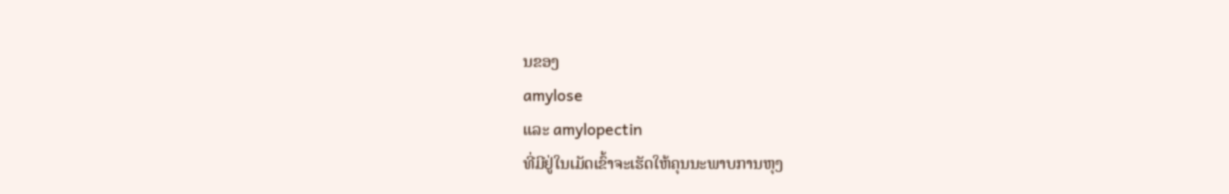ນຂອງ
amylose
ແລະ amylopectin
ທີ່ມີຢູ່ໃນເມັດເຂົ້າຈະເຮັດໃຫ້ຄຸນນະພາບການຫຸງ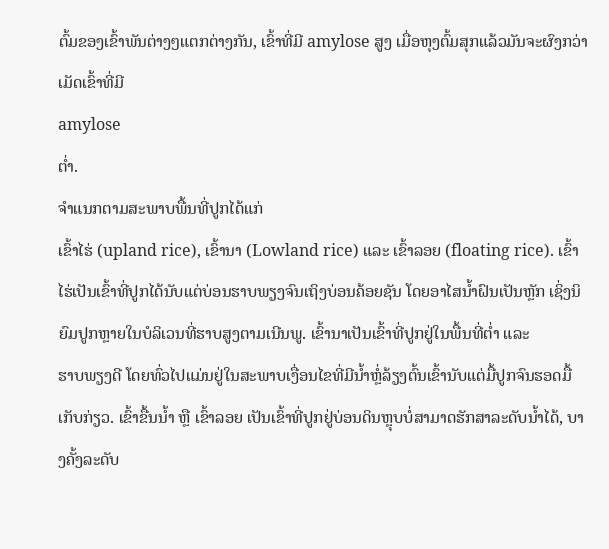ຕົ້ມຂອງເຂົ້າພັນຕ່າງໆແຕກຕ່າງກັນ, ເຂົ້າທີ່ມີ amylose ສູງ ເມື່ອຫຸງຕົ້ມສຸກແລ້ວມັນຈະຜົງກວ່າເມັດເຂົ້າທີ່ມີ
amylose
ຕໍ່າ.
ຈຳແນກຕາມສະພາບພື້ນທີ່ປູກໄດ້ແກ່
ເຂົ້າໄຮ່ (upland rice), ເຂົ້ານາ (Lowland rice) ແລະ ເຂົ້າລອຍ (floating rice). ເຂົ້າໄຮ່ເປັນເຂົ້າທີ່ປູກໄດ້ນັບແຕ່ບ່ອນຮາບພຽງຈົນເຖິງບ່ອນຄ້ອຍຊັນ ໂດຍອາໄສນ້ຳຝົນເປັນຫຼັກ ເຊິ່ງນິຍົມປູກຫຼາຍໃນບໍລິເວນທີ່ຮາບສູງຕາມເນີນພູ. ເຂົ້ານາເປັນເຂົ້າທີ່ປູກຢູ່ໃນພື້ນທີ່ຕໍ່າ ແລະ
ຮາບພຽງດີ ໂດຍທົ່ວໄປແມ່ນຢູ່ໃນສະພາບເງື່ອນໄຂທີ່ມີນ້ຳຫຼໍ່ລ້ຽງຕົ້ນເຂົ້ານັບແຕ່ມື້ປູກຈົນຮອດມື້ເກັບກ່ຽວ. ເຂົ້າຂື້ນນ້ຳ ຫຼື ເຂົ້າລອຍ ເປັນເຂົ້າທີ່ປູກຢູ່ບ່ອນດິນຫຼຸບບໍ່ສາມາດຮັກສາລະດັບນ້ຳໄດ້, ບາງຄັ້ງລະດັບ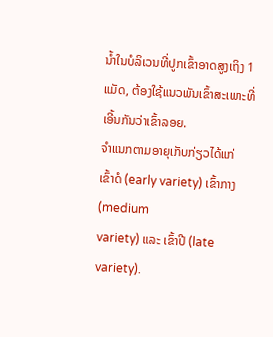ນ້ຳໃນບໍລິເວນທີ່ປູກເຂົ້າອາດສູງເຖິງ 1 ແມັດ, ຕ້ອງໃຊ້ແນວພັນເຂົ້າສະເພາະທີ່ເອີ້ນກັນວ່າເຂົ້າລອຍ.
ຈຳແນກຕາມອາຍຸເກັບກ່ຽວໄດ້ແກ່
ເຂົ້າດໍ (early variety) ເຂົ້າກາງ (medium
variety) ແລະ ເຂົ້າປີ (late variety).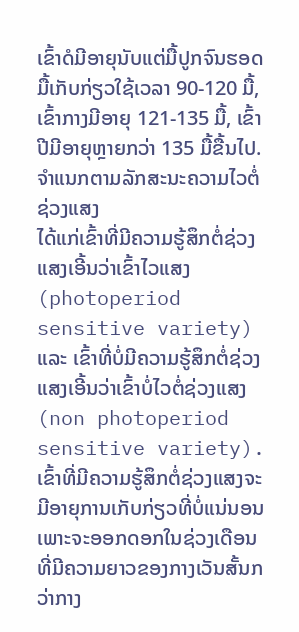ເຂົ້າດໍມີອາຍຸນັບແຕ່ມື້ປູກຈົນຮອດມື້ເກັບກ່ຽວໃຊ້ເວລາ 90-120 ມື້, ເຂົ້າກາງມີອາຍຸ 121-135 ມື້, ເຂົ້າປີມີອາຍຸຫຼາຍກວ່າ 135 ມື້ຂື້ນໄປ.
ຈຳແນກຕາມລັກສະນະຄວາມໄວຕໍ່ຊ່ວງແສງ
ໄດ້ແກ່ເຂົ້າທີ່ມີຄວາມຮູ້ສຶກຕໍ່ຊ່ວງແສງເອີ້ນວ່າເຂົ້າໄວແສງ (photoperiod
sensitive variety) ແລະ ເຂົ້າທີ່ບໍ່ມີຄວາມຮູ້ສຶກຕໍ່ຊ່ວງແສງເອີ້ນວ່າເຂົ້າບໍ່ໄວຕໍ່ຊ່ວງແສງ (non photoperiod sensitive variety). ເຂົ້າທີ່ມີຄວາມຮູ້ສຶກຕໍ່ຊ່ວງແສງຈະມີອາຍຸການເກັບກ່ຽວທີ່ບໍ່ແນ່ນອນເພາະຈະອອກດອກໃນຊ່ວງເດືອນທີ່ມີຄວາມຍາວຂອງກາງເວັນສັ້ນກວ່າກາງ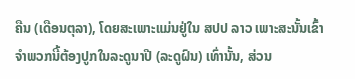ຄືນ (ເດືອນຕຸລາ), ໂດຍສະເພາະແມ່ນຢູ່ໃນ ສປປ ລາວ ເພາະສະນັ້ນເຂົ້າຈຳພວກນີ້ຕ້ອງປູກໃນລະດູນາປີ (ລະດູຝົນ) ເທົ່ານັ້ນ, ສ່ວນ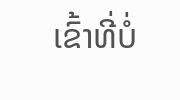ເຂົ້າທີ່ບໍ່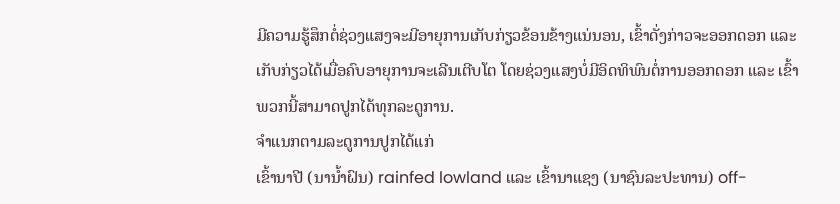ມີຄວາມຮູ້ສຶກຕໍ່ຊ່ວງແສງຈະມີອາຍຸການເກັບກ່ຽວຂ້ອນຂ້າງແນ່ນອນ, ເຂົ້າດັ່ງກ່າວຈະອອກດອກ ແລະ ເກັບກ່ຽວໄດ້ເມື່ອຄົບອາຍຸການຈະເລີນເຕີບໂຕ ໂດຍຊ່ວງແສງບໍ່ມີອິດທິພົນຕໍ່ການອອກດອກ ແລະ ເຂົ້າພວກນີ້ສາມາດປູກໄດ້ທຸກລະດູການ.
ຈຳແນກຕາມລະດູການປູກໄດ້ແກ່
ເຂົ້ານາປີ (ນານ້ຳຝົນ) rainfed lowland ແລະ ເຂົ້ານາແຊງ (ນາຊົນລະປະທານ) off-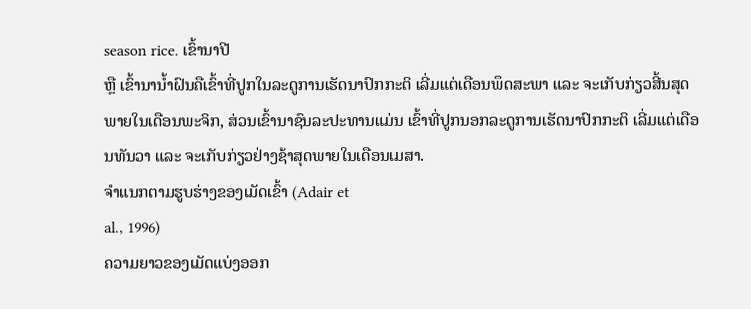season rice. ເຂົ້ານາປີ
ຫຼື ເຂົ້ານານ້ຳຝົນຄືເຂົ້າທີ່ປູກໃນລະດູການເຮັດນາປົກກະຕິ ເລີ່ມແຕ່ເດືອນພຶດສະພາ ແລະ ຈະເກັບກ່ຽວສີ້ນສຸດພາຍໃນເດືອນພະຈິກ, ສ່ວນເຂົ້ານາຊົນລະປະທານແມ່ນ ເຂົ້າທີ່ປູກນອກລະດູການເຮັດນາປົກກະຕິ ເລີ່ມແຕ່ເດືອນທັນວາ ແລະ ຈະເກັບກ່ຽວຢ່າງຊ້າສຸດພາຍໃນເດືອນເມສາ.
ຈຳແນກຕາມຮູບຮ່າງຂອງເມັດເຂົ້າ (Adair et
al., 1996)
ຄວາມຍາວຂອງເມັດແບ່ງອອກ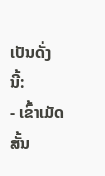ເປັນດັ່ງນີ້:
- ເຂົ້າເມັດສັ້ນ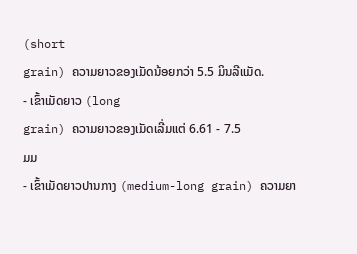(short
grain) ຄວາມຍາວຂອງເມັດນ້ອຍກວ່າ 5.5 ມິນລີແມັດ.
- ເຂົ້າເມັດຍາວ (long
grain) ຄວາມຍາວຂອງເມັດເລີ່ມແຕ່ 6.61 - 7.5
ມມ
- ເຂົ້າເມັດຍາວປານກາງ (medium-long grain) ຄວາມຍາ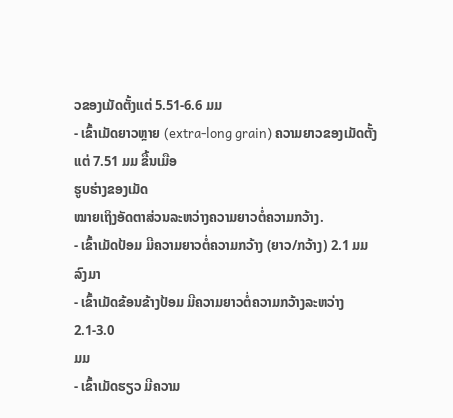ວຂອງເມັດຕັ້ງແຕ່ 5.51-6.6 ມມ
- ເຂົ້າເມັດຍາວຫຼາຍ (extra-long grain) ຄວາມຍາວຂອງເມັດຕັ້ງແຕ່ 7.51 ມມ ຂື້ນເມືອ
ຮູບຮ່າງຂອງເມັດ
ໝາຍເຖິງອັດຕາສ່ວນລະຫວ່າງຄວາມຍາວຕໍ່ຄວາມກວ້າງ.
- ເຂົ້າເມັດປ້ອມ ມີຄວາມຍາວຕໍ່ຄວາມກວ້າງ (ຍາວ/ກວ້າງ) 2.1 ມມ ລົງມາ
- ເຂົ້າເມັດຂ້ອນຂ້າງປ້ອມ ມີຄວາມຍາວຕໍ່ຄວາມກວ້າງລະຫວ່າງ 2.1-3.0
ມມ
- ເຂົ້າເມັດຮຽວ ມີຄວາມ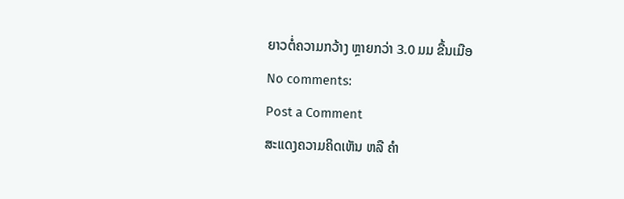ຍາວຕໍ່ຄວາມກວ້າງ ຫຼາຍກວ່າ 3.0 ມມ ຂື້ນເມືອ
No comments:
Post a Comment
ສະແດງຄວາມຄິດເຫັນ ຫລື ຄຳ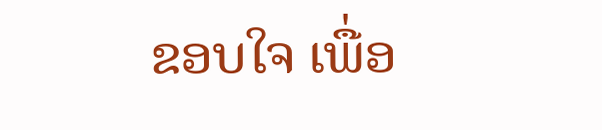ຂອບໃຈ ເພື່ອ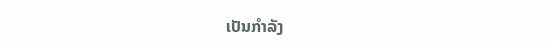ເປັນກຳລັງ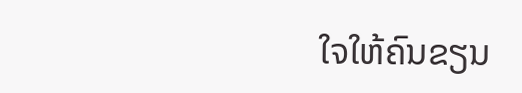ໃຈໃຫ້ຄົນຂຽນ